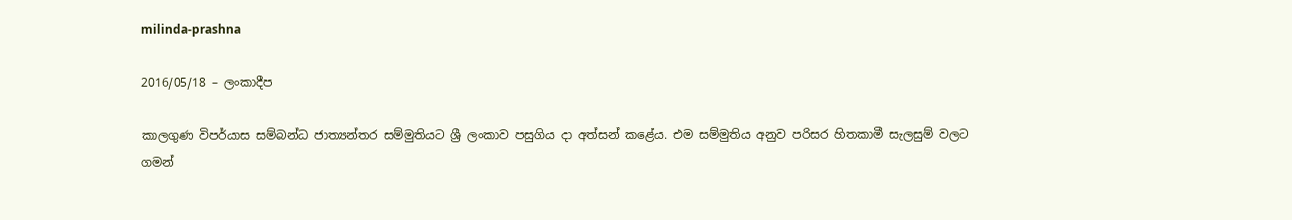milinda-prashna

2016/05/18 – ලංකාදීප

කාලගුණ විපර්යාස සම්බන්ධ ජාත්‍යන්තර සම්මුතියට ශ්‍රී ලංකාව පසුගිය දා අත්සන් කළේය. එම සම්මුතිය අනුව පරිසර හිතකාමී සැලසුම් වලට ගමන්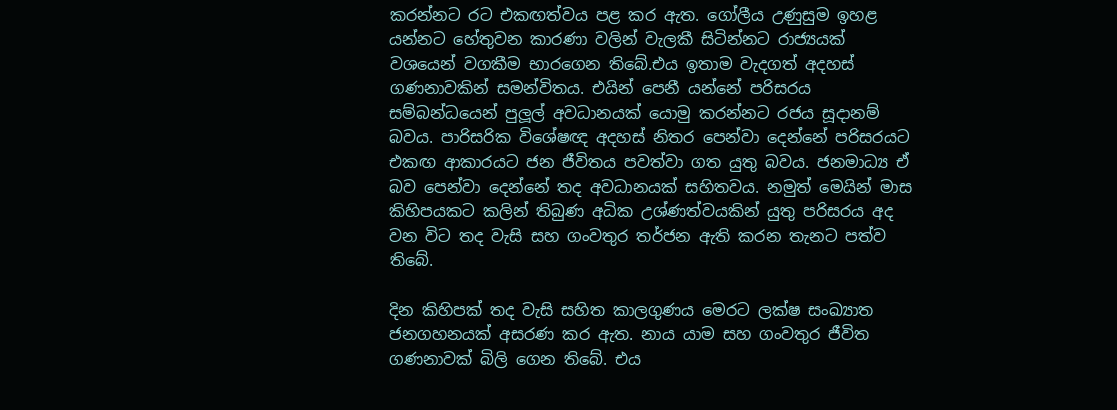කරන්නට රට එකඟත්වය පළ කර ඇත. ගෝලීය උණුසුම ඉහළ යන්නට හේතුවන කාරණා වලින් වැලකී සිටින්නට රාජ්‍යයක් වශයෙන් වගකීම භාරගෙන තිබේ.එය ඉතාම වැදගත් අදහස් ගණනාවකින් සමන්විතය. එයින් පෙනී යන්නේ පරිසරය සම්බන්ධයෙන් පුලූල් අවධානයක් යොමු කරන්නට රජය සූදානම් බවය. පාරිසරික විශේෂඥ අදහස් නිතර පෙන්වා දෙන්නේ පරිසරයට එකඟ ආකාරයට ජන ජීවිතය පවත්වා ගත යුතු බවය. ජනමාධ්‍ය ඒ බව පෙන්වා දෙන්නේ තද අවධානයක් සහිතවය. නමුත් මෙයින් මාස කිහිපයකට කලින් තිබුණ අධික උශ්ණත්වයකින් යුතු පරිසරය අද වන විට තද වැසි සහ ගංවතුර තර්ජන ඇති කරන තැනට පත්ව තිබේ.

දින කිහිපක් තද වැසි සහිත කාලගුණය මෙරට ලක්ෂ සංඛ්‍යාත ජනගහනයක් අසරණ කර ඇත. නාය යාම සහ ගංවතුර ජීවිත ගණනාවක් බිලි ගෙන තිබේ. එය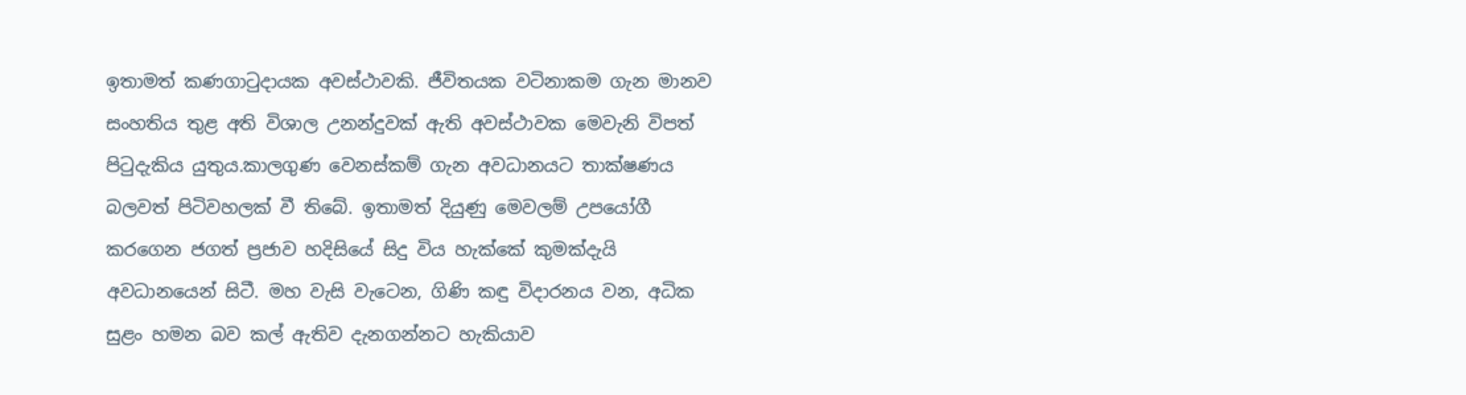ඉතාමත් කණගාටුදායක අවස්ථාවකි. ජීවිතයක වටිනාකම ගැන මානව සංහතිය තුළ අති විශාල උනන්දුවක් ඇති අවස්ථාවක මෙවැනි විපත් පිටුදැකිය යුතුය.කාලගුණ වෙනස්කම් ගැන අවධානයට තාක්ෂණය බලවත් පිටිවහලක් වී තිබේ. ඉතාමත් දියුණු මෙවලම් උපයෝගී කරගෙන ජගත් ප්‍රජාව හදිසියේ සිදු විය හැක්කේ කුමක්දැයි අවධානයෙන් සිටී. මහ වැසි වැටෙන, ගිණි කඳු විදාරනය වන, අධික සුළං හමන බව කල් ඇතිව දැනගන්නට හැකියාව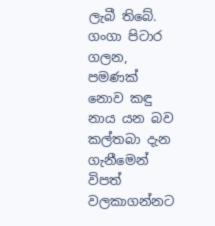ලැබී තිබේ. ගංගා පිටාර ගලන, පමණක් නොව කඳු නාය යන බව කල්තබා දැන ගැනීමෙන් විපත් වලකාගන්නට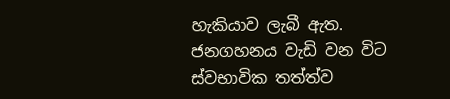හැකියාව ලැබී ඇත. ජනගහනය වැඩි වන විට ස්වභාවික තත්ත්ව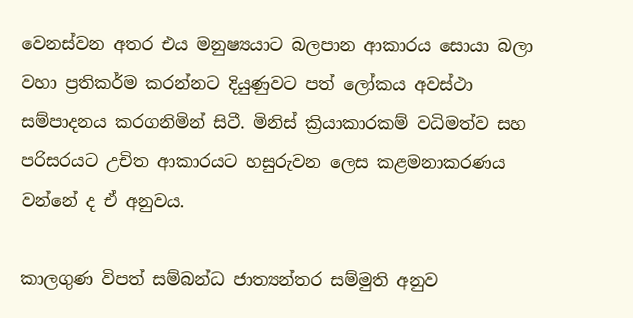වෙනස්වන අතර එය මනුෂ්‍යයාට බලපාන ආකාරය සොයා බලා වහා ප්‍රතිකර්ම කරන්නට දියුණුවට පත් ලෝකය අවස්ථා සම්පාදනය කරගනිමින් සිටී. මිනිස් ක්‍රියාකාරකම් වධිමත්ව සහ පරිසරයට උචිත ආකාරයට හසුරුවන ලෙස කළමනාකරණය වන්නේ ද ඒ අනුවය.

කාලගුණ විපත් සම්බන්ධ ජාත්‍යන්තර සම්මුති අනුව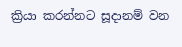ක්‍රියා කරන්නට සූදානම් වන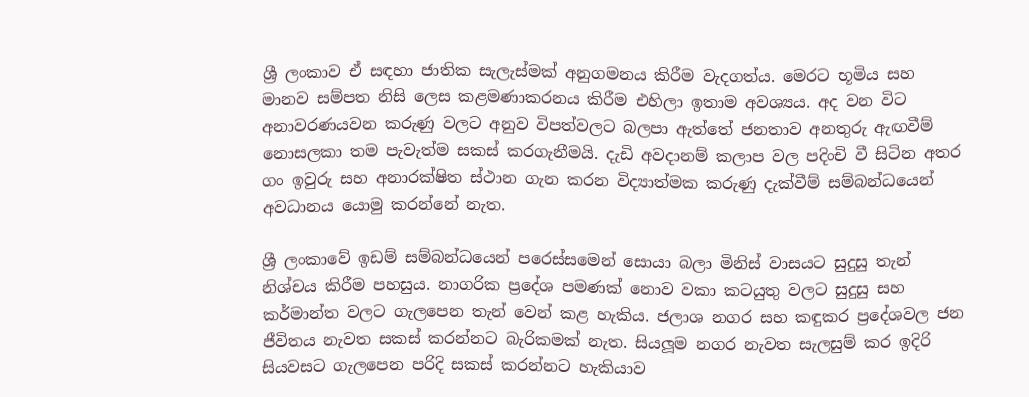ශ්‍රී ලංකාව ඒ සඳහා ජාතික සැලැස්මක් අනුගමනය කිරීම වැදගත්ය. මෙරට භූමිය සහ මානව සම්පත නිසි ලෙස කළමණාකරනය කිරීම එහිලා ඉතාම අවශ්‍යය. අද වන විට අනාවරණයවන කරුණු වලට අනුව විපත්වලට බලපා ඇත්තේ ජනතාව අනතුරු ඇඟවීම් නොසලකා තම පැවැත්ම සකස් කරගැනීමයි. දැඩි අවදානම් කලාප වල පදිංචි වී සිටින අතර ගං ඉවුරු සහ අනාරක්ෂිත ස්ථාන ගැන කරන විද්‍යාත්මක කරුණු දැක්වීම් සම්බන්ධයෙන් අවධානය යොමු කරන්නේ නැත.

ශ්‍රී ලංකාවේ ඉඩම් සම්බන්ධයෙන් පරෙස්සමෙන් සොයා බලා මිනිස් වාසයට සුදුසු තැන් නිශ්චය කිරීම පහසුය. නාගරික ප්‍රදේශ පමණක් නොව වකා කටයුතු වලට සුදුසු සහ කර්මාන්ත වලට ගැලපෙන තැන් වෙන් කළ හැකිය. ජලාශ නගර සහ කඳුකර ප්‍රදේශවල ජන ජීවිතය නැවත සකස් කරන්නට බැරිකමක් නැත. සියලූම නගර නැවත සැලසුම් කර ඉදිරි සියවසට ගැලපෙන පරිදි සකස් කරන්නට හැකියාව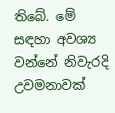තිබේ. මේ සඳහා අවශ්‍ය වන්නේ නිවැරදි උවමනාවක්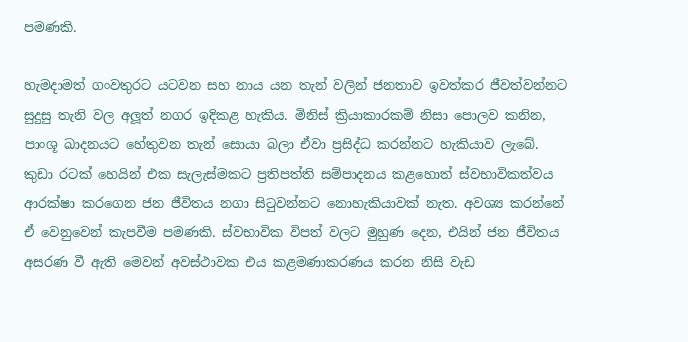පමණකි.

හැමදාමත් ගංවතුරට යටවන සහ නාය යන තැන් වලින් ජනතාව ඉවත්කර ජීවත්වන්නට සුදුසු තැනි වල අලූත් නගර ඉදිකළ හැකිය. මිනිස් ක්‍රියාකාරකම් නිසා පොලව කනින, පාංශූ ඛාදනයට හේතුවන තැන් සොයා බලා ඒවා ප්‍රසිද්ධ කරන්නට හැකියාව ලැබේ. කුඩා රටක් හෙයින් එක සැලැස්මකට ප්‍රතිපත්ති සම්පාදනය කළහොත් ස්වභාවිකත්වය ආරක්ෂා කරගෙන ජන ජීවිතය නගා සිටුවන්නට නොහැකියාවක් නැත. අවශ්‍ය කරන්නේ ඒ වෙනුවෙන් කැපවීම පමණකි. ස්වභාවික විපත් වලට මුහුණ දෙන, එයින් ජන ජීවිතය අසරණ වී ඇති මෙවන් අවස්ථාවක එය කළමණාකරණය කරන නිසි වැඩ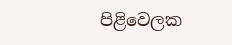පිළිවෙලක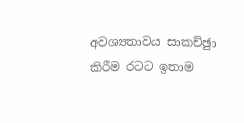අවශ්‍යතාවය සාකච්ඡුා කිරීම රටට ඉතාම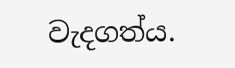වැදගත්ය.